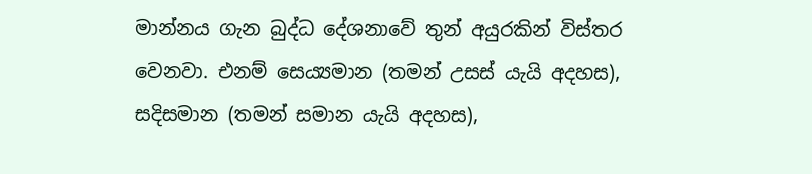මාන්නය ගැන බුද්ධ දේශනාවේ තුන් අයුරකින් විස්තර වෙනවා. එනම් සෙය්‍යමාන (තමන් උසස් යැයි අදහස), සදිසමාන (තමන් සමාන යැයි අදහස),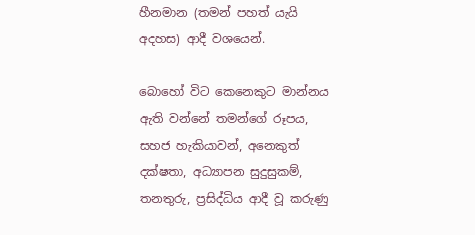හීනමාන (තමන් පහත් යැයි අදහස) ආදී වශයෙන්.

බොහෝ විට කෙනෙකුට මාන්නය ඇති වන්නේ තමන්ගේ රූපය, සහජ හැකියාවන්, අනෙකුත් දක්ෂතා, අධ්‍යාපන සුදුසුකම්, තනතුරු, ප්‍රසිද්ධිය ආදී වූ කරුණු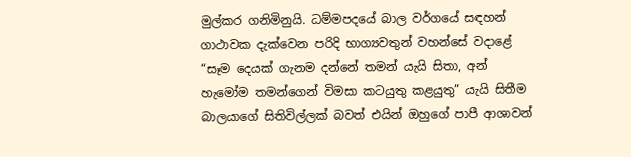මුල්කර ගනිමිනුයි. ධම්මපදයේ බාල වර්ගයේ සඳහන් ගාථාවක දැක්වෙන පරිදි භාග්‍යවතුන් වහන්සේ වදාළේ “සෑම දෙයක් ගැනම දන්නේ තමන් යැයි සිතා, අන් හැමෝම තමන්ගෙන් විමසා කටයුතු කළයුතු” යැයි සිතීම බාලයාගේ සිතිවිල්ලක් බවත් එයින් ඔහුගේ පාපී ආශාවන්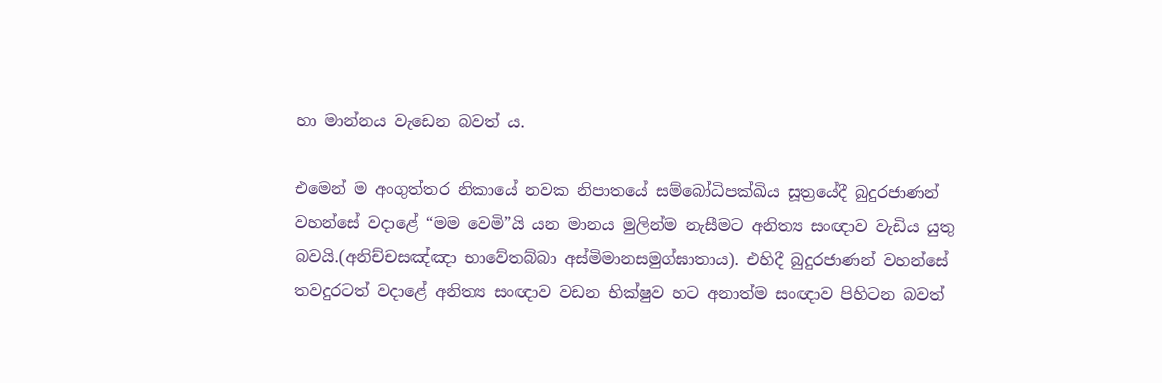හා මාන්නය වැඩෙන බවත් ය.

එමෙන් ම අංගුත්තර නිකායේ නවක නිපාතයේ සම්බෝධිපක්ඛිය සූත්‍රයේදී බුදුරජාණන් වහන්සේ වදාළේ “මම වෙමි”යි යන මානය මුලින්ම නැසීමට අනිත්‍ය සංඥාව වැඩිය යුතු බවයි.(අනිච්චසඤ්ඤා භාවේතබ්බා අස්මිමානසමුග්ඝාතාය). එහිදී බුදුරජාණන් වහන්සේ තවදුරටත් වදාළේ අනිත්‍ය සංඥාව වඩන භික්ෂුව හට අනාත්ම සංඥාව පිහිටන බවත්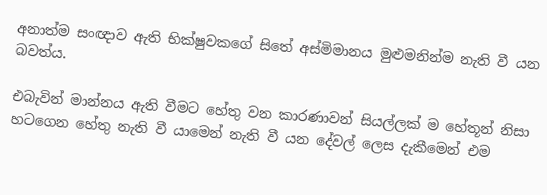අනාත්ම සංඥාව ඇති භික්ෂුවකගේ සිතේ අස්මිමානය මුළුමනින්ම නැති වී යන බවත්ය.

එබැවින් මාන්නය ඇති වීමට හේතු වන කාරණාවන් සියල්ලක් ම හේතූන් නිසා හටගෙන හේතු නැති වී යාමෙන් නැති වී යන දේවල් ලෙස දැකීමෙන් එම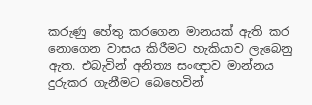කරුණු හේතු කරගෙන මානයක් ඇති කර නොගෙන වාසය කිරීමට හැකියාව ලැබෙනු ඇත. එබැවින් අනිත්‍ය සංඥාව මාන්නය දුරුකර ගැනීමට බෙහෙවින්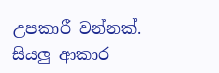උපකාරී වන්නක්. සියලු ආකාර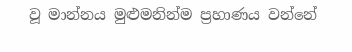වූ මාන්නය මුළුමනින්ම ප්‍රහාණය වන්නේ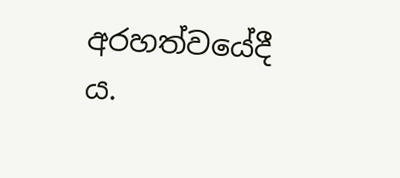අරහත්වයේදී ය.